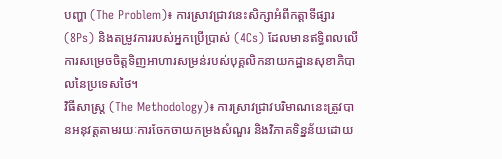បញ្ហា (The Problem)៖ ការស្រាវជ្រាវនេះសិក្សាអំពីកត្តាទីផ្សារ (8Ps) និងតម្រូវការរបស់អ្នកប្រើប្រាស់ (4Cs) ដែលមានឥទ្ធិពលលើការសម្រេចចិត្តទិញអាហារសម្រន់របស់បុគ្គលិកនាយកដ្ឋានសុខាភិបាលនៃប្រទេសថៃ។
វិធីសាស្ត្រ (The Methodology)៖ ការស្រាវជ្រាវបរិមាណនេះត្រូវបានអនុវត្តតាមរយៈការចែកចាយកម្រងសំណួរ និងវិភាគទិន្នន័យដោយ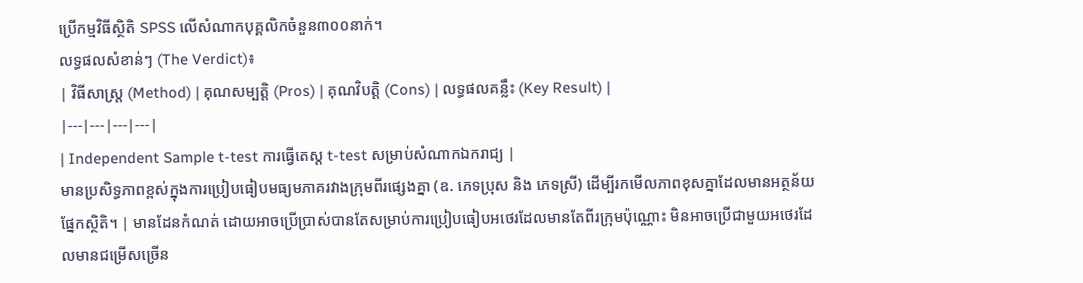ប្រើកម្មវិធីស្ថិតិ SPSS លើសំណាកបុគ្គលិកចំនួន៣០០នាក់។
លទ្ធផលសំខាន់ៗ (The Verdict)៖
| វិធីសាស្ត្រ (Method) | គុណសម្បត្តិ (Pros) | គុណវិបត្តិ (Cons) | លទ្ធផលគន្លឹះ (Key Result) |
|---|---|---|---|
| Independent Sample t-test ការធ្វើតេស្ត t-test សម្រាប់សំណាកឯករាជ្យ |
មានប្រសិទ្ធភាពខ្ពស់ក្នុងការប្រៀបធៀបមធ្យមភាគរវាងក្រុមពីរផ្សេងគ្នា (ឧ. ភេទប្រុស និង ភេទស្រី) ដើម្បីរកមើលភាពខុសគ្នាដែលមានអត្ថន័យផ្នែកស្ថិតិ។ | មានដែនកំណត់ ដោយអាចប្រើប្រាស់បានតែសម្រាប់ការប្រៀបធៀបអថេរដែលមានតែពីរក្រុមប៉ុណ្ណោះ មិនអាចប្រើជាមួយអថេរដែលមានជម្រើសច្រើន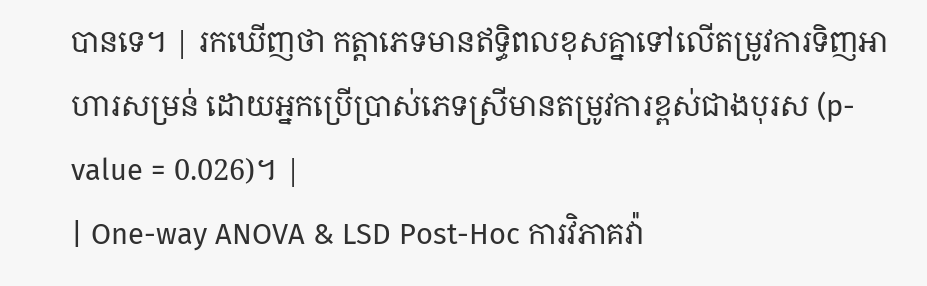បានទេ។ | រកឃើញថា កត្តាភេទមានឥទ្ធិពលខុសគ្នាទៅលើតម្រូវការទិញអាហារសម្រន់ ដោយអ្នកប្រើប្រាស់ភេទស្រីមានតម្រូវការខ្ពស់ជាងបុរស (p-value = 0.026)។ |
| One-way ANOVA & LSD Post-Hoc ការវិភាគវ៉ា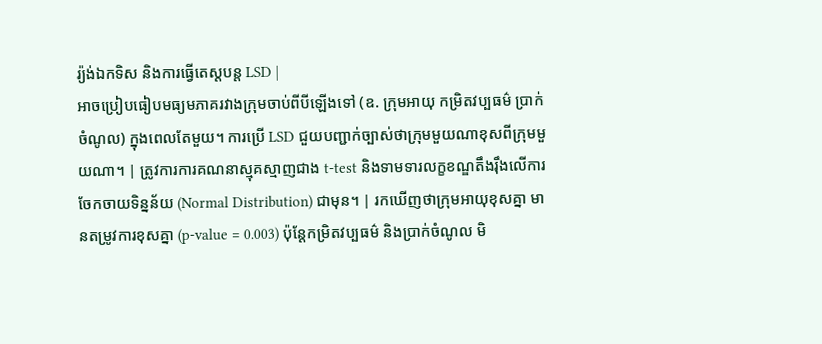រ្យ៉ង់ឯកទិស និងការធ្វើតេស្តបន្ត LSD |
អាចប្រៀបធៀបមធ្យមភាគរវាងក្រុមចាប់ពីបីឡើងទៅ (ឧ. ក្រុមអាយុ កម្រិតវប្បធម៌ ប្រាក់ចំណូល) ក្នុងពេលតែមួយ។ ការប្រើ LSD ជួយបញ្ជាក់ច្បាស់ថាក្រុមមួយណាខុសពីក្រុមមួយណា។ | ត្រូវការការគណនាស្មុគស្មាញជាង t-test និងទាមទារលក្ខខណ្ឌតឹងរ៉ឹងលើការចែកចាយទិន្នន័យ (Normal Distribution) ជាមុន។ | រកឃើញថាក្រុមអាយុខុសគ្នា មានតម្រូវការខុសគ្នា (p-value = 0.003) ប៉ុន្តែកម្រិតវប្បធម៌ និងប្រាក់ចំណូល មិ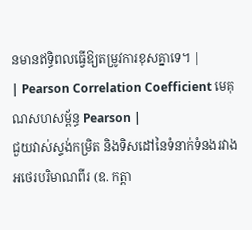នមានឥទ្ធិពលធ្វើឱ្យតម្រូវការខុសគ្នាទេ។ |
| Pearson Correlation Coefficient មេគុណសហសម្ព័ន្ធ Pearson |
ជួយវាស់ស្ទង់កម្រិត និងទិសដៅនៃទំនាក់ទំនងរវាងអថេរបរិមាណពីរ (ឧ. កត្តា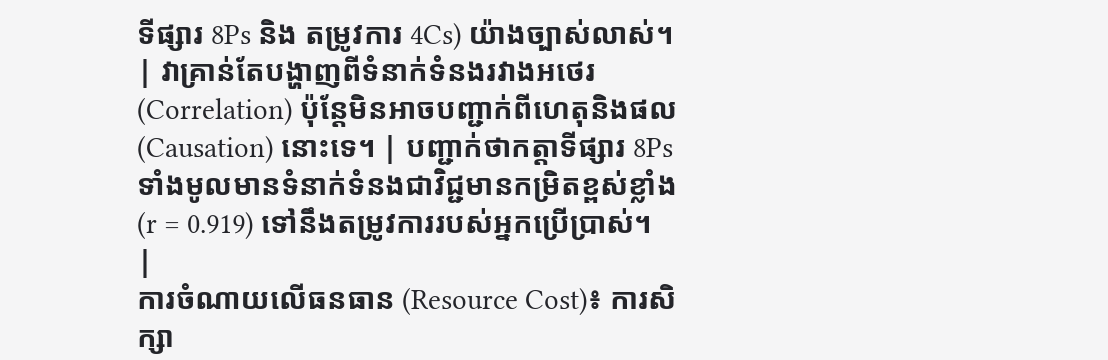ទីផ្សារ 8Ps និង តម្រូវការ 4Cs) យ៉ាងច្បាស់លាស់។ | វាគ្រាន់តែបង្ហាញពីទំនាក់ទំនងរវាងអថេរ (Correlation) ប៉ុន្តែមិនអាចបញ្ជាក់ពីហេតុនិងផល (Causation) នោះទេ។ | បញ្ជាក់ថាកត្តាទីផ្សារ 8Ps ទាំងមូលមានទំនាក់ទំនងជាវិជ្ជមានកម្រិតខ្ពស់ខ្លាំង (r = 0.919) ទៅនឹងតម្រូវការរបស់អ្នកប្រើប្រាស់។ |
ការចំណាយលើធនធាន (Resource Cost)៖ ការសិក្សា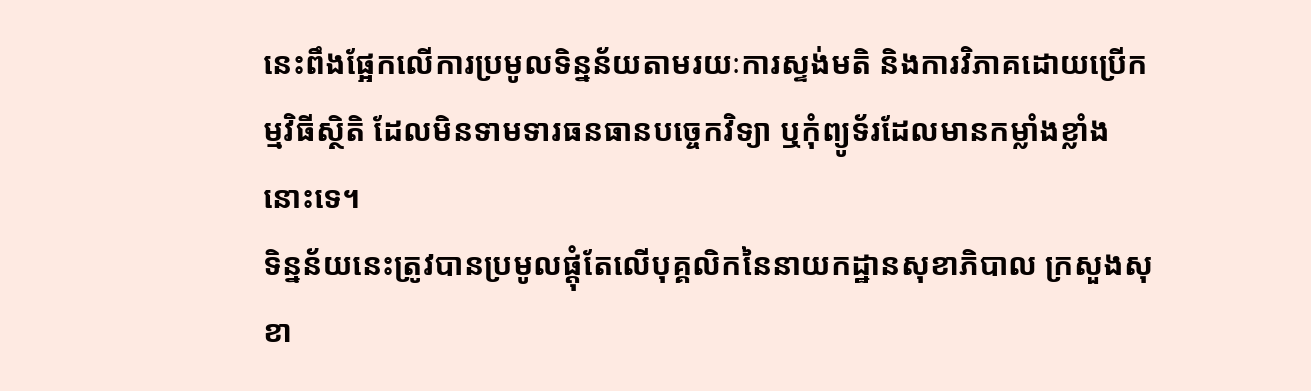នេះពឹងផ្អែកលើការប្រមូលទិន្នន័យតាមរយៈការស្ទង់មតិ និងការវិភាគដោយប្រើកម្មវិធីស្ថិតិ ដែលមិនទាមទារធនធានបច្ចេកវិទ្យា ឬកុំព្យូទ័រដែលមានកម្លាំងខ្លាំងនោះទេ។
ទិន្នន័យនេះត្រូវបានប្រមូលផ្តុំតែលើបុគ្គលិកនៃនាយកដ្ឋានសុខាភិបាល ក្រសួងសុខា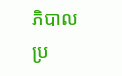ភិបាលប្រ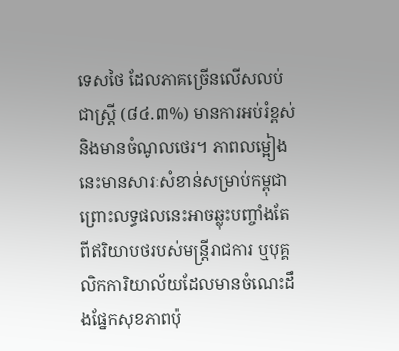ទេសថៃ ដែលភាគច្រើនលើសលប់ជាស្ត្រី (៨៤.៣%) មានការអប់រំខ្ពស់ និងមានចំណូលថេរ។ ភាពលម្អៀងនេះមានសារៈសំខាន់សម្រាប់កម្ពុជា ព្រោះលទ្ធផលនេះអាចឆ្លុះបញ្ចាំងតែពីឥរិយាបថរបស់មន្ត្រីរាជការ ឬបុគ្គលិកការិយាល័យដែលមានចំណេះដឹងផ្នែកសុខភាពប៉ុ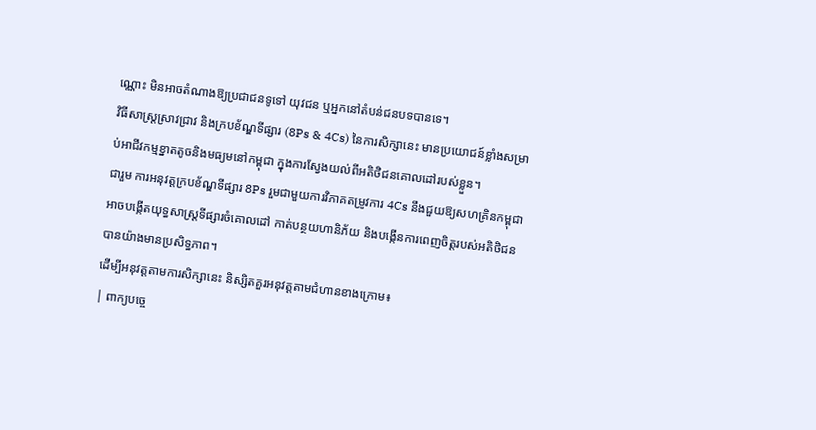ណ្ណោះ មិនអាចតំណាងឱ្យប្រជាជនទូទៅ យុវជន ឬអ្នកនៅតំបន់ជនបទបានទេ។
វិធីសាស្ត្រស្រាវជ្រាវ និងក្របខ័ណ្ឌទីផ្សារ (8Ps & 4Cs) នៃការសិក្សានេះ មានប្រយោជន៍ខ្លាំងសម្រាប់អាជីវកម្មខ្នាតតូចនិងមធ្យមនៅកម្ពុជា ក្នុងការស្វែងយល់ពីអតិថិជនគោលដៅរបស់ខ្លួន។
ជារួម ការអនុវត្តក្របខ័ណ្ឌទីផ្សារ 8Ps រួមជាមួយការវិភាគតម្រូវការ 4Cs នឹងជួយឱ្យសហគ្រិនកម្ពុជាអាចបង្កើតយុទ្ធសាស្ត្រទីផ្សារចំគោលដៅ កាត់បន្ថយហានិភ័យ និងបង្កើនការពេញចិត្តរបស់អតិថិជនបានយ៉ាងមានប្រសិទ្ធភាព។
ដើម្បីអនុវត្តតាមការសិក្សានេះ និស្សិតគួរអនុវត្តតាមជំហានខាងក្រោម៖
| ពាក្យបច្ចេ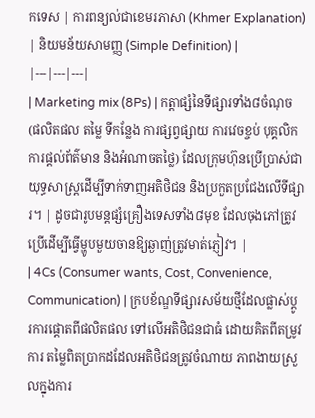កទេស | ការពន្យល់ជាខេមរភាសា (Khmer Explanation) | និយមន័យសាមញ្ញ (Simple Definition) |
|---|---|---|
| Marketing mix (8Ps) | កត្តាផ្សំនៃទីផ្សារទាំង៨ចំណុច (ផលិតផល តម្លៃ ទីកន្លែង ការផ្សព្វផ្សាយ ការវេចខ្ចប់ បុគ្គលិក ការផ្តល់ព័ត៌មាន និងអំណាចតថ្លៃ) ដែលក្រុមហ៊ុនប្រើប្រាស់ជាយុទ្ធសាស្ត្រដើម្បីទាក់ទាញអតិថិជន និងប្រកួតប្រជែងលើទីផ្សារ។ | ដូចជារូបមន្តផ្សំគ្រឿងទេសទាំង៨មុខ ដែលចុងភៅត្រូវប្រើដើម្បីធ្វើម្ហូបមួយចានឱ្យឆ្ងាញ់ត្រូវមាត់ភ្ញៀវ។ |
| 4Cs (Consumer wants, Cost, Convenience, Communication) | ក្របខ័ណ្ឌទីផ្សារសម័យថ្មីដែលផ្លាស់ប្តូរការផ្តោតពីផលិតផល ទៅលើអតិថិជនជាធំ ដោយគិតពីតម្រូវការ តម្លៃពិតប្រាកដដែលអតិថិជនត្រូវចំណាយ ភាពងាយស្រួលក្នុងការ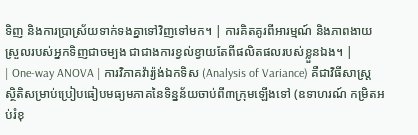ទិញ និងការប្រាស្រ័យទាក់ទងគ្នាទៅវិញទៅមក។ | ការគិតគូរពីអារម្មណ៍ និងភាពងាយស្រួលរបស់អ្នកទិញជាចម្បង ជាជាងការខ្វល់ខ្វាយតែពីផលិតផលរបស់ខ្លួនឯង។ |
| One-way ANOVA | ការវិភាគវ៉ារ្យ៉ង់ឯកទិស (Analysis of Variance) គឺជាវិធីសាស្ត្រស្ថិតិសម្រាប់ប្រៀបធៀបមធ្យមភាគនៃទិន្នន័យចាប់ពី៣ក្រុមឡើងទៅ (ឧទាហរណ៍ កម្រិតអប់រំខុ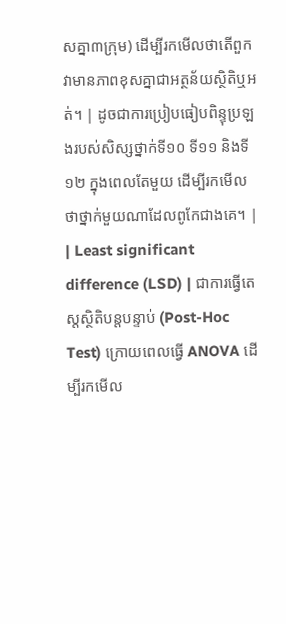សគ្នា៣ក្រុម) ដើម្បីរកមើលថាតើពួកវាមានភាពខុសគ្នាជាអត្ថន័យស្ថិតិឬអត់។ | ដូចជាការប្រៀបធៀបពិន្ទុប្រឡងរបស់សិស្សថ្នាក់ទី១០ ទី១១ និងទី១២ ក្នុងពេលតែមួយ ដើម្បីរកមើលថាថ្នាក់មួយណាដែលពូកែជាងគេ។ |
| Least significant difference (LSD) | ជាការធ្វើតេស្តស្ថិតិបន្តបន្ទាប់ (Post-Hoc Test) ក្រោយពេលធ្វើ ANOVA ដើម្បីរកមើល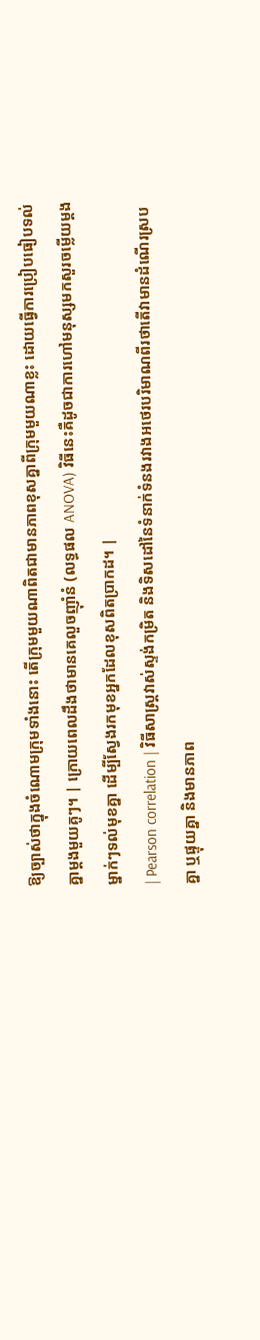ឱ្យច្បាស់ថាក្នុងចំណោមក្រុមទាំងនោះ តើក្រុមមួយណាពិតជាមានភាពខុសគ្នាពីក្រុមមួយណាខ្លះ ដោយធ្វើការប្រៀបធៀបទល់គ្នាម្ដងមួយគូៗ។ | ក្រោយពេលដឹងថាមានគេលួចញ៉ាំនំ (លទ្ធផល ANOVA) វិធីនេះគឺដូចជាការហៅមនុស្សមកសួរចម្លើយម្ដងម្នាក់ៗទល់មុខគ្នា ដើម្បីស្វែងរកមុខអ្នកដែលខុសពិតប្រាកដ។ |
| Pearson correlation | វិធីសាស្ត្រវាស់ស្ទង់កម្រិត និងទិសដៅនៃទំនាក់ទំនងរវាងអថេរបរិមាណពីរថាតើវាមានដំណើរស្របគ្នា ឬផ្ទុយគ្នា និងមានភាព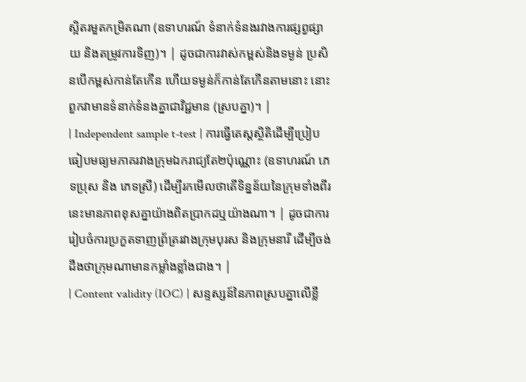ស្អិតរមួតកម្រិតណា (ឧទាហរណ៍ ទំនាក់ទំនងរវាងការផ្សព្វផ្សាយ និងតម្រូវការទិញ)។ | ដូចជាការវាស់កម្ពស់និងទម្ងន់ ប្រសិនបើកម្ពស់កាន់តែកើន ហើយទម្ងន់ក៏កាន់តែកើនតាមនោះ នោះពួកវាមានទំនាក់ទំនងគ្នាជាវិជ្ជមាន (ស្របគ្នា)។ |
| Independent sample t-test | ការធ្វើតេស្តស្ថិតិដើម្បីប្រៀបធៀបមធ្យមភាគរវាងក្រុមឯករាជ្យតែ២ប៉ុណ្ណោះ (ឧទាហរណ៍ ភេទប្រុស និង ភេទស្រី) ដើម្បីរកមើលថាតើទិន្នន័យនៃក្រុមទាំងពីរនេះមានភាពខុសគ្នាយ៉ាងពិតប្រាកដឬយ៉ាងណា។ | ដូចជាការរៀបចំការប្រកួតទាញព្រ័ត្ររវាងក្រុមបុរស និងក្រុមនារី ដើម្បីចង់ដឹងថាក្រុមណាមានកម្លាំងខ្លាំងជាង។ |
| Content validity (IOC) | សន្ទស្សន៍នៃភាពស្របគ្នាលើខ្លឹ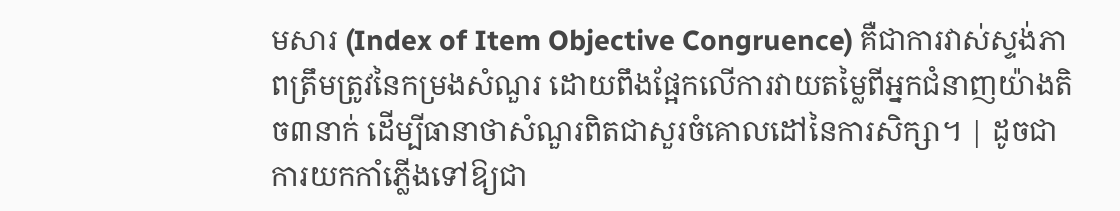មសារ (Index of Item Objective Congruence) គឺជាការវាស់ស្ទង់ភាពត្រឹមត្រូវនៃកម្រងសំណួរ ដោយពឹងផ្អែកលើការវាយតម្លៃពីអ្នកជំនាញយ៉ាងតិច៣នាក់ ដើម្បីធានាថាសំណួរពិតជាសួរចំគោលដៅនៃការសិក្សា។ | ដូចជាការយកកាំភ្លើងទៅឱ្យជា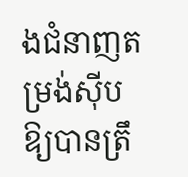ងជំនាញតម្រង់ស៊ីបឱ្យបានត្រឹ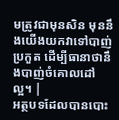មត្រូវជាមុនសិន មុននឹងយើងយកវាទៅបាញ់ប្រកួត ដើម្បីធានាថានឹងបាញ់ចំគោលដៅល្អ។ |
អត្ថបទដែលបានបោះ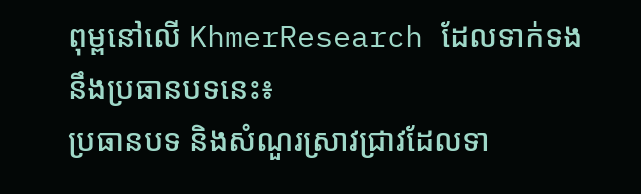ពុម្ពនៅលើ KhmerResearch ដែលទាក់ទងនឹងប្រធានបទនេះ៖
ប្រធានបទ និងសំណួរស្រាវជ្រាវដែលទា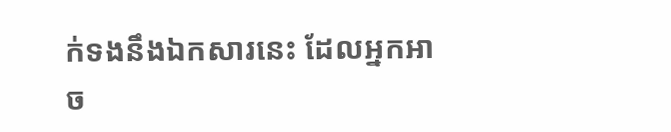ក់ទងនឹងឯកសារនេះ ដែលអ្នកអាច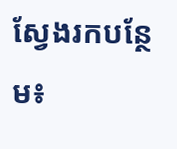ស្វែងរកបន្ថែម៖